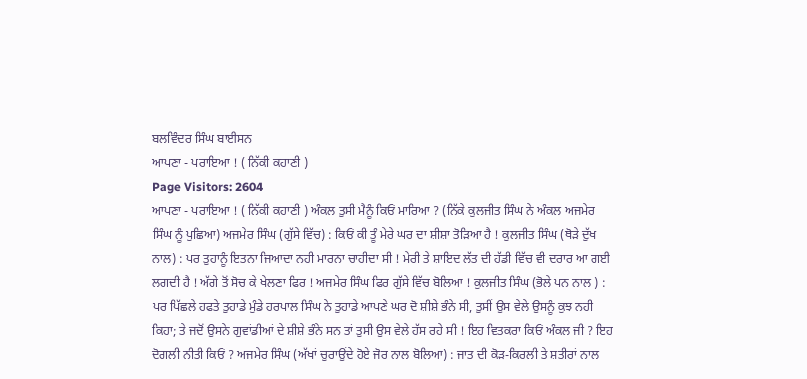ਬਲਵਿੰਦਰ ਸਿੰਘ ਬਾਈਸਨ
ਆਪਣਾ - ਪਰਾਇਆ ! ( ਨਿੱਕੀ ਕਹਾਣੀ )
Page Visitors: 2604
ਆਪਣਾ - ਪਰਾਇਆ ! ( ਨਿੱਕੀ ਕਹਾਣੀ ) ਅੰਕਲ ਤੁਸੀ ਮੈਨੂੰ ਕਿਓਂ ਮਾਰਿਆ ? (ਨਿੱਕੇ ਕੁਲਜੀਤ ਸਿੰਘ ਨੇ ਅੰਕਲ ਅਜਮੇਰ ਸਿੰਘ ਨੂੰ ਪੁਛਿਆ) ਅਜਮੇਰ ਸਿੰਘ (ਗੁੱਸੇ ਵਿੱਚ) : ਕਿਓਂ ਕੀ ਤੂੰ ਮੇਰੇ ਘਰ ਦਾ ਸ਼ੀਸ਼ਾ ਤੋੜਿਆ ਹੈ ! ਕੁਲਜੀਤ ਸਿੰਘ (ਥੋੜੇ ਦੁੱਖ ਨਾਲ) : ਪਰ ਤੁਹਾਨੂੰ ਇਤਨਾ ਜਿਆਦਾ ਨਹੀ ਮਾਰਨਾ ਚਾਹੀਦਾ ਸੀ ! ਮੇਰੀ ਤੇ ਸ਼ਾਇਦ ਲੱਤ ਦੀ ਹੱਡੀ ਵਿੱਚ ਵੀ ਦਰਾਰ ਆ ਗਈ ਲਗਦੀ ਹੈ ! ਅੱਗੇ ਤੋਂ ਸੋਚ ਕੇ ਖੇਲਣਾ ਫਿਰ ! ਅਜਮੇਰ ਸਿੰਘ ਫਿਰ ਗੁੱਸੇ ਵਿੱਚ ਬੋਲਿਆ ! ਕੁਲਜੀਤ ਸਿੰਘ (ਭੋਲੇ ਪਨ ਨਾਲ ) : ਪਰ ਪਿੱਛਲੇ ਹਫਤੇ ਤੁਹਾਡੇ ਮੁੰਡੇ ਹਰਪਾਲ ਸਿੰਘ ਨੇ ਤੁਹਾਡੇ ਆਪਣੇ ਘਰ ਦੋ ਸ਼ੀਸ਼ੇ ਭੰਨੇ ਸੀ, ਤੁਸੀਂ ਉਸ ਵੇਲੇ ਉਸਨੂੰ ਕੁਝ ਨਹੀ ਕਿਹਾ; ਤੇ ਜਦੋਂ ਉਸਨੇ ਗੁਵਾਂਡੀਆਂ ਦੇ ਸ਼ੀਸ਼ੇ ਭੰਨੇ ਸਨ ਤਾਂ ਤੁਸੀ ਉਸ ਵੇਲੇ ਹੱਸ ਰਹੇ ਸੀ ! ਇਹ ਵਿਤਕਰਾ ਕਿਓਂ ਅੰਕਲ ਜੀ ? ਇਹ ਦੋਗਲੀ ਨੀਤੀ ਕਿਓਂ ? ਅਜਮੇਰ ਸਿੰਘ (ਅੱਖਾਂ ਚੁਰਾਉਂਦੇ ਹੋਏ ਜੋਰ ਨਾਲ ਬੋਲਿਆ) : ਜਾਤ ਦੀ ਕੋੜ-ਕਿਰਲੀ ਤੇ ਸ਼ਤੀਰਾਂ ਨਾਲ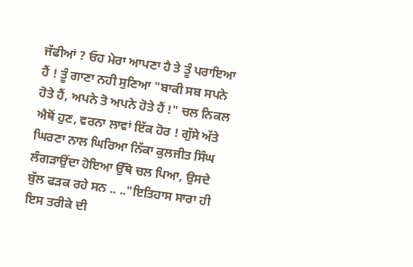ਜੱਫੀਆਂ ? ਓਹ ਮੇਰਾ ਆਪਣਾ ਹੈ ਤੇ ਤੂੰ ਪਰਾਇਆ ਹੈਂ ! ਤੂੰ ਗਾਣਾ ਨਹੀ ਸੁਣਿਆ "ਬਾਕੀ ਸਬ ਸਪਨੇ ਹੋਤੇ ਹੈਂ, ਅਪਨੇ ਤੋ ਅਪਨੇ ਹੋਤੇ ਹੈਂ !" ਚਲ ਨਿਕਲ ਐਥੋਂ ਹੁਣ, ਵਰਨਾ ਲਾਵਾਂ ਇੱਕ ਹੋਰ ! ਗੁੱਸੇ ਅੱਤੇ ਘਿਰਣਾ ਨਾਲ ਘਿਰਿਆ ਨਿੱਕਾ ਕੁਲਜੀਤ ਸਿੰਘ ਲੰਗੜਾਉਂਦਾ ਹੋਇਆ ਉੱਥੋ ਚਲ ਪਿਆ, ਉਸਦੇ ਬੁੱਲ ਫੜਕ ਰਹੇ ਸਨ .. .."ਇਤਿਹਾਸ ਸਾਰਾ ਹੀ ਇਸ ਤਰੀਕੇ ਦੀ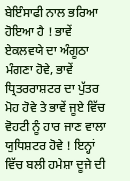ਬੇਇੰਸਾਫੀ ਨਾਲ ਭਰਿਆ ਹੋਇਆ ਹੈ ! ਭਾਵੇਂ ਏਕਲਵਯੇ ਦਾ ਅੰਗੂਠਾ ਮੰਗਣਾ ਹੋਵੇ, ਭਾਵੇਂ ਧ੍ਰਿਤਰਰਾਸ਼ਟਰ ਦਾ ਪੁੱਤਰ ਮੋਹ ਹੋਵੇ ਤੇ ਭਾਵੇਂ ਜੂਏ ਵਿੱਚ ਵੋਹਟੀ ਨੂੰ ਹਾਰ ਜਾਣ ਵਾਲਾ ਯੁਧਿਸ਼ਟਰ ਹੋਵੇ ! ਇਨ੍ਹਾਂ ਵਿੱਚ ਬਲੀ ਹਮੇਸ਼ਾ ਦੂਜੇ ਦੀ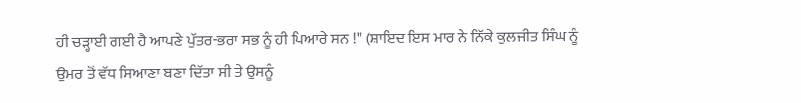ਹੀ ਚੜ੍ਹਾਈ ਗਈ ਹੈ ਆਪਣੇ ਪੁੱਤਰ-ਭਰਾ ਸਭ ਨੂੰ ਹੀ ਪਿਆਰੇ ਸਨ !" (ਸ਼ਾਇਦ ਇਸ ਮਾਰ ਨੇ ਨਿੱਕੇ ਕੁਲਜੀਤ ਸਿੰਘ ਨੂੰ ਉਮਰ ਤੋਂ ਵੱਧ ਸਿਆਣਾ ਬਣਾ ਦਿੱਤਾ ਸੀ ਤੇ ਉਸਨੂੰ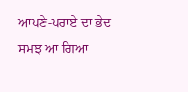ਆਪਣੇ-ਪਰਾਏ ਦਾ ਭੇਦ ਸਮਝ ਆ ਗਿਆ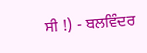ਸੀ !) - ਬਲਵਿੰਦਰ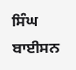ਸਿੰਘ ਬਾਈਸਨ